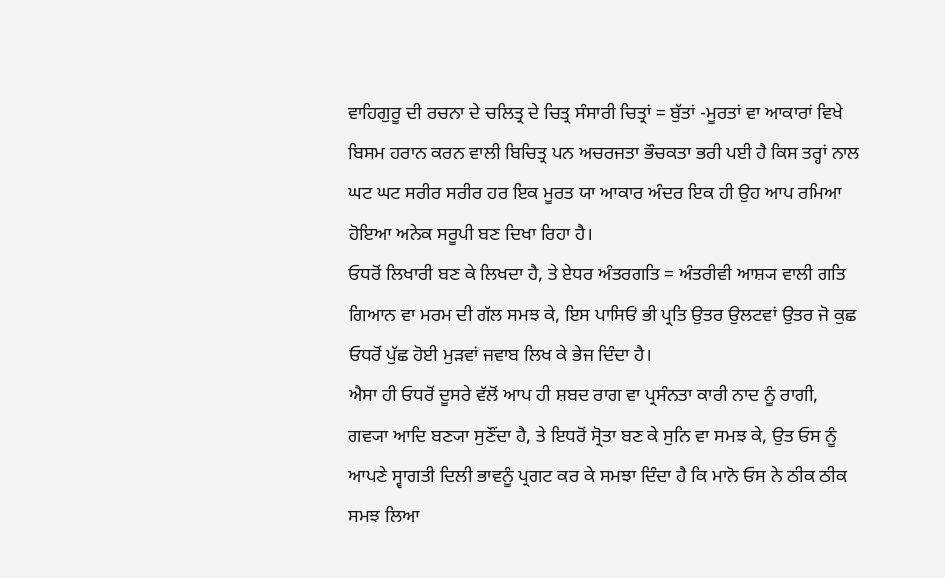ਵਾਹਿਗੁਰੂ ਦੀ ਰਚਨਾ ਦੇ ਚਲਿਤ੍ਰ ਦੇ ਚਿਤ੍ਰ ਸੰਸਾਰੀ ਚਿਤ੍ਰਾਂ = ਬੁੱਤਾਂ -ਮੂਰਤਾਂ ਵਾ ਆਕਾਰਾਂ ਵਿਖੇ ਬਿਸਮ ਹਰਾਨ ਕਰਨ ਵਾਲੀ ਬਿਚਿਤ੍ਰ ਪਨ ਅਚਰਜਤਾ ਭੌਚਕਤਾ ਭਰੀ ਪਈ ਹੈ ਕਿਸ ਤਰ੍ਹਾਂ ਨਾਲ ਘਟ ਘਟ ਸਰੀਰ ਸਰੀਰ ਹਰ ਇਕ ਮੂਰਤ ਯਾ ਆਕਾਰ ਅੰਦਰ ਇਕ ਹੀ ਉਹ ਆਪ ਰਮਿਆ ਹੋਇਆ ਅਨੇਕ ਸਰੂਪੀ ਬਣ ਦਿਖਾ ਰਿਹਾ ਹੈ।
ਓਧਰੋਂ ਲਿਖਾਰੀ ਬਣ ਕੇ ਲਿਖਦਾ ਹੈ, ਤੇ ਏਧਰ ਅੰਤਰਗਤਿ = ਅੰਤਰੀਵੀ ਆਸ਼੍ਯ ਵਾਲੀ ਗਤਿ ਗਿਆਨ ਵਾ ਮਰਮ ਦੀ ਗੱਲ ਸਮਝ ਕੇ, ਇਸ ਪਾਸਿਓਂ ਭੀ ਪ੍ਰਤਿ ਉਤਰ ਉਲਟਵਾਂ ਉਤਰ ਜੋ ਕੁਛ ਓਧਰੋਂ ਪੁੱਛ ਹੋਈ ਮੁੜਵਾਂ ਜਵਾਬ ਲਿਖ ਕੇ ਭੇਜ ਦਿੰਦਾ ਹੈ।
ਐਸਾ ਹੀ ਓਧਰੋਂ ਦੂਸਰੇ ਵੱਲੋਂ ਆਪ ਹੀ ਸ਼ਬਦ ਰਾਗ ਵਾ ਪ੍ਰਸੰਨਤਾ ਕਾਰੀ ਨਾਦ ਨੂੰ ਰਾਗੀ, ਗਵ੍ਯਾ ਆਦਿ ਬਣ੍ਯਾ ਸੁਣੌਂਦਾ ਹੈ, ਤੇ ਇਧਰੋਂ ਸ੍ਰੋਤਾ ਬਣ ਕੇ ਸੁਨਿ ਵਾ ਸਮਝ ਕੇ, ਉਤ ਓਸ ਨੂੰ ਆਪਣੇ ਸ੍ਵਾਗਤੀ ਦਿਲੀ ਭਾਵਨੂੰ ਪ੍ਰਗਟ ਕਰ ਕੇ ਸਮਝਾ ਦਿੰਦਾ ਹੈ ਕਿ ਮਾਨੋ ਓਸ ਨੇ ਠੀਕ ਠੀਕ ਸਮਝ ਲਿਆ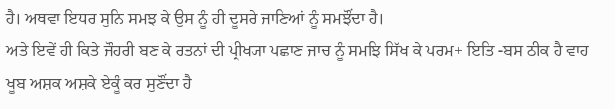ਹੈ। ਅਥਵਾ ਇਧਰ ਸੁਨਿ ਸਮਝ ਕੇ ਉਸ ਨੂੰ ਹੀ ਦੂਸਰੇ ਜਾਣਿਆਂ ਨੂੰ ਸਮਝੌਂਦਾ ਹੈ।
ਅਤੇ ਇਵੇਂ ਹੀ ਕਿਤੇ ਜੌਹਰੀ ਬਣ ਕੇ ਰਤਨਾਂ ਦੀ ਪ੍ਰੀਖ੍ਯਾ ਪਛਾਣ ਜਾਚ ਨੂੰ ਸਮਝਿ ਸਿੱਖ ਕੇ ਪਰਮ+ ਇਤਿ -ਬਸ ਠੀਕ ਹੈ ਵਾਹ ਖੂਬ ਅਸ਼ਕ ਅਸ਼ਕੇ ਏਕੂੰ ਕਰ ਸੁਣੌਂਦਾ ਹੈ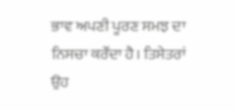ਭਾਵ ਅਪਣੀ ਪੂਰਣ ਸਮਝ ਦਾ ਨਿਸਚਾ ਕਰੌਂਦਾ ਹੈ। ਤਿਸੇਤਰਾਂ ਉਹ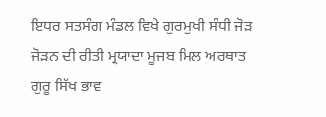ਇਧਰ ਸਤਸੰਗ ਮੰਡਲ ਵਿਖੇ ਗੁਰਮੁਖੀ ਸੰਧੀ ਜੋੜ ਜੋੜਨ ਦੀ ਰੀਤੀ ਮ੍ਰਯਾਦਾ ਮੂਜਬ ਮਿਲ ਅਰਥਾਤ ਗੁਰੂ ਸਿੱਖ ਭਾਵ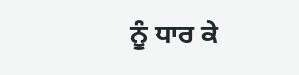ਨੂੰ ਧਾਰ ਕੇ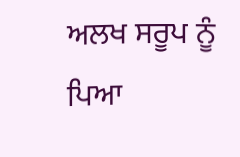ਅਲਖ ਸਰੂਪ ਨੂੰ ਪਿਆ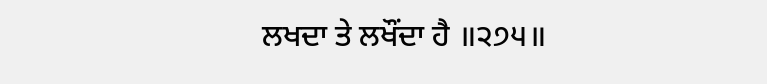ਲਖਦਾ ਤੇ ਲਖੌਂਦਾ ਹੈ ॥੨੭੫॥